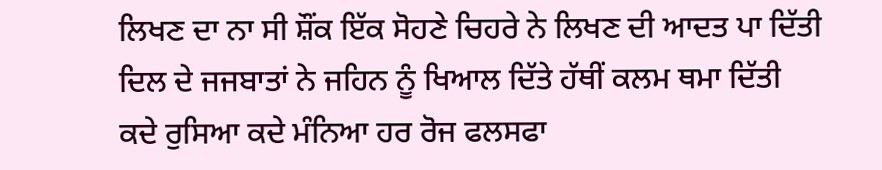ਲਿਖਣ ਦਾ ਨਾ ਸੀ ਸ਼ੌਂਕ ਇੱਕ ਸੋਹਣੇ ਚਿਹਰੇ ਨੇ ਲਿਖਣ ਦੀ ਆਦਤ ਪਾ ਦਿੱਤੀ
ਦਿਲ ਦੇ ਜਜਬਾਤਾਂ ਨੇ ਜਹਿਨ ਨੂੰ ਖਿਆਲ ਦਿੱਤੇ ਹੱਥੀਂ ਕਲਮ ਥਮਾ ਦਿੱਤੀ
ਕਦੇ ਰੁਸਿਆ ਕਦੇ ਮੰਨਿਆ ਹਰ ਰੋਜ ਫਲਸਫਾ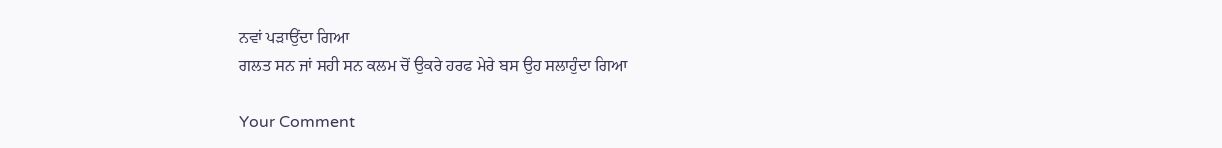ਨਵਾਂ ਪੜਾਉਂਦਾ ਗਿਆ
ਗਲਤ ਸਨ ਜਾਂ ਸਹੀ ਸਨ ਕਲਮ ਚੋਂ ਉਕਰੇ ਹਰਫ ਮੇਰੇ ਬਸ ਉਹ ਸਲਾਹੁੰਦਾ ਗਿਆ

Your Comment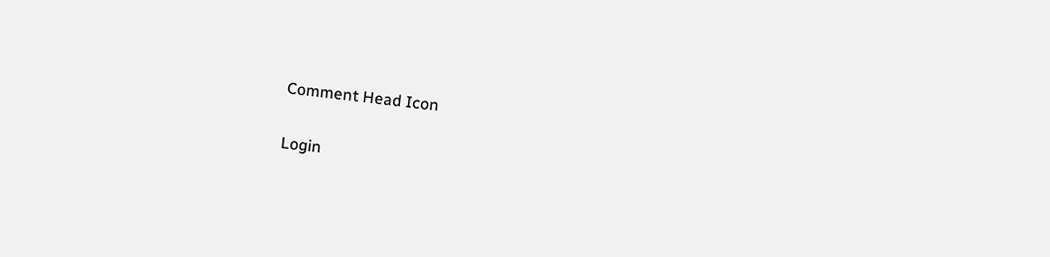Comment Head Icon

Login